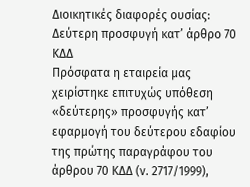Διοικητικές διαφορές ουσίας: Δεύτερη προσφυγή κατ’ άρθρο 70 ΚΔΔ
Πρόσφατα η εταιρεία μας χειρίστηκε επιτυχώς υπόθεση «δεύτερης» προσφυγής κατ’ εφαρμογή του δεύτερου εδαφίου της πρώτης παραγράφου του άρθρου 70 ΚΔΔ (ν. 2717/1999),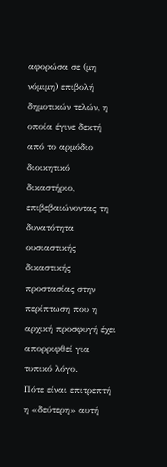αφορώσα σε (μη νόμιμη) επιβολή δημοτικών τελών, η οποία έγινε δεκτή από το αρμόδιο διοικητικό δικαστήριο, επιβεβαιώνοντας τη δυνατότητα ουσιαστικής δικαστικής προστασίας στην περίπτωση που η αρχική προσφυγή έχει απορριφθεί για τυπικό λόγο.
Πότε είναι επιτρεπτή η «δεύτερη» αυτή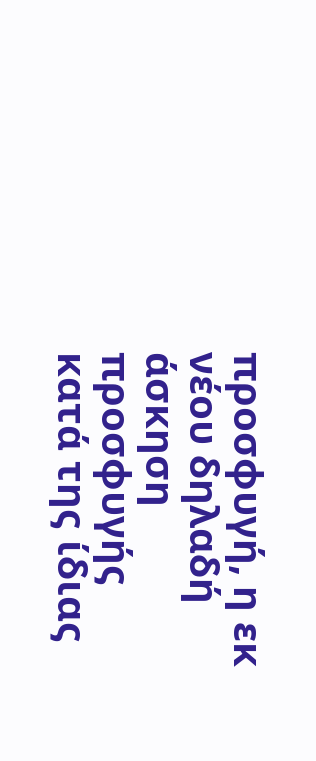προσφυγή, η εκ νέου δηλαδή άσκηση προσφυγής κατά της ίδιας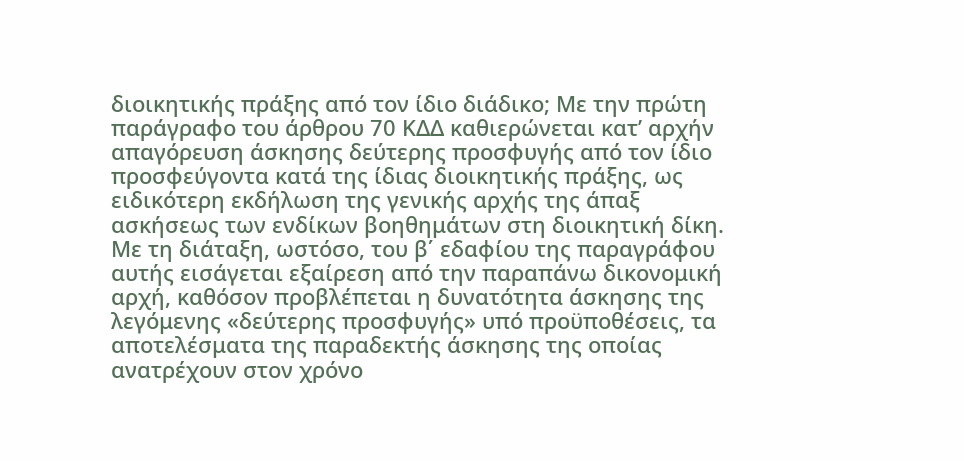διοικητικής πράξης από τον ίδιο διάδικο; Mε την πρώτη παράγραφο του άρθρου 70 ΚΔΔ καθιερώνεται κατ’ αρχήν απαγόρευση άσκησης δεύτερης προσφυγής από τον ίδιο προσφεύγοντα κατά της ίδιας διοικητικής πράξης, ως ειδικότερη εκδήλωση της γενικής αρχής της άπαξ ασκήσεως των ενδίκων βοηθημάτων στη διοικητική δίκη.
Με τη διάταξη, ωστόσο, του β΄ εδαφίου της παραγράφου αυτής εισάγεται εξαίρεση από την παραπάνω δικονομική αρχή, καθόσον προβλέπεται η δυνατότητα άσκησης της λεγόμενης «δεύτερης προσφυγής» υπό προϋποθέσεις, τα αποτελέσματα της παραδεκτής άσκησης της οποίας ανατρέχουν στον χρόνο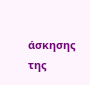άσκησης της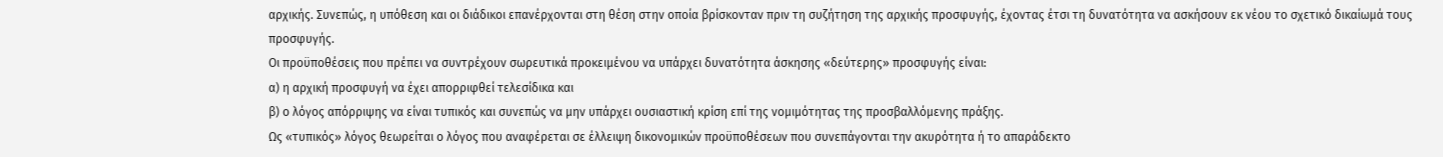αρχικής. Συνεπώς, η υπόθεση και οι διάδικοι επανέρχονται στη θέση στην οποία βρίσκονταν πριν τη συζήτηση της αρχικής προσφυγής, έχοντας έτσι τη δυνατότητα να ασκήσουν εκ νέου το σχετικό δικαίωμά τους προσφυγής.
Οι προϋποθέσεις που πρέπει να συντρέχουν σωρευτικά προκειμένου να υπάρχει δυνατότητα άσκησης «δεύτερης» προσφυγής είναι:
α) η αρχική προσφυγή να έχει απορριφθεί τελεσίδικα και
β) ο λόγος απόρριψης να είναι τυπικός και συνεπώς να μην υπάρχει ουσιαστική κρίση επί της νομιμότητας της προσβαλλόμενης πράξης.
Ως «τυπικός» λόγος θεωρείται ο λόγος που αναφέρεται σε έλλειψη δικονομικών προϋποθέσεων που συνεπάγονται την ακυρότητα ή το απαράδεκτο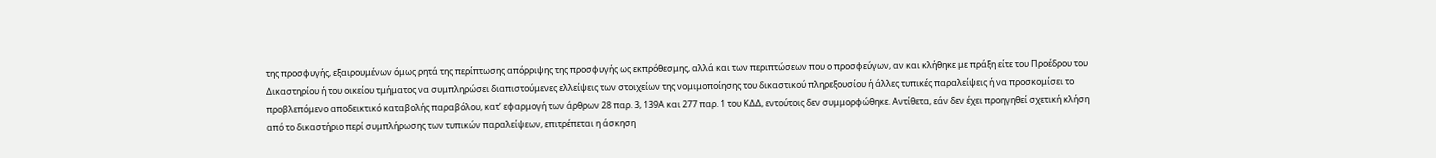της προσφυγής, εξαιρουμένων όμως ρητά της περίπτωσης απόρριψης της προσφυγής ως εκπρόθεσμης, αλλά και των περιπτώσεων που ο προσφεύγων, αν και κλήθηκε με πράξη είτε του Προέδρου του Δικαστηρίου ή του οικείου τμήματος να συμπληρώσει διαπιστούμενες ελλείψεις των στοιχείων της νομιμοποίησης του δικαστικού πληρεξουσίου ή άλλες τυπικές παραλείψεις ή να προσκομίσει το προβλεπόμενο αποδεικτικό καταβολής παραβόλου, κατ’ εφαρμογή των άρθρων 28 παρ. 3, 139Α και 277 παρ. 1 του ΚΔΔ, εντούτοις δεν συμμορφώθηκε. Αντίθετα, εάν δεν έχει προηγηθεί σχετική κλήση από το δικαστήριο περί συμπλήρωσης των τυπικών παραλείψεων, επιτρέπεται η άσκηση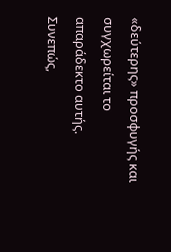«δεύτερης» προσφυγής και συγχωρείται το απαράδεκτο αυτής.
Συνεπώς,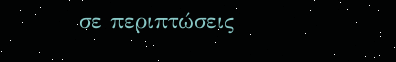σε περιπτώσεις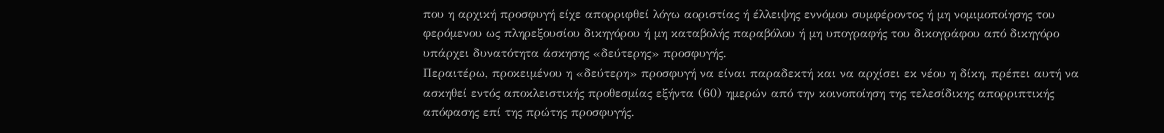που η αρχική προσφυγή είχε απορριφθεί λόγω αοριστίας ή έλλειψης εννόμου συμφέροντος ή μη νομιμοποίησης του φερόμενου ως πληρεξουσίου δικηγόρου ή μη καταβολής παραβόλου ή μη υπογραφής του δικογράφου από δικηγόρο υπάρχει δυνατότητα άσκησης «δεύτερης» προσφυγής.
Περαιτέρω, προκειμένου η «δεύτερη» προσφυγή να είναι παραδεκτή και να αρχίσει εκ νέου η δίκη, πρέπει αυτή να ασκηθεί εντός αποκλειστικής προθεσμίας εξήντα (60) ημερών από την κοινοποίηση της τελεσίδικης απορριπτικής απόφασης επί της πρώτης προσφυγής.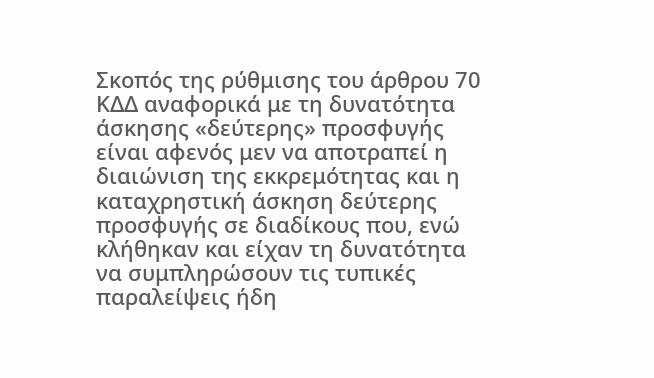Σκοπός της ρύθμισης του άρθρου 70 ΚΔΔ αναφορικά με τη δυνατότητα άσκησης «δεύτερης» προσφυγής είναι αφενός μεν να αποτραπεί η διαιώνιση της εκκρεμότητας και η καταχρηστική άσκηση δεύτερης προσφυγής σε διαδίκους που, ενώ κλήθηκαν και είχαν τη δυνατότητα να συμπληρώσουν τις τυπικές παραλείψεις ήδη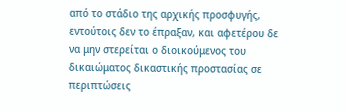από το στάδιο της αρχικής προσφυγής, εντούτοις δεν το έπραξαν, και αφετέρου δε να μην στερείται ο διοικούμενος του δικαιώματος δικαστικής προστασίας σε περιπτώσεις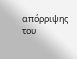απόρριψης του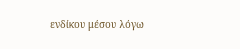ενδίκου μέσου λόγω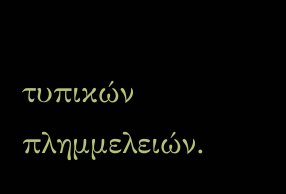τυπικών πλημμελειών.